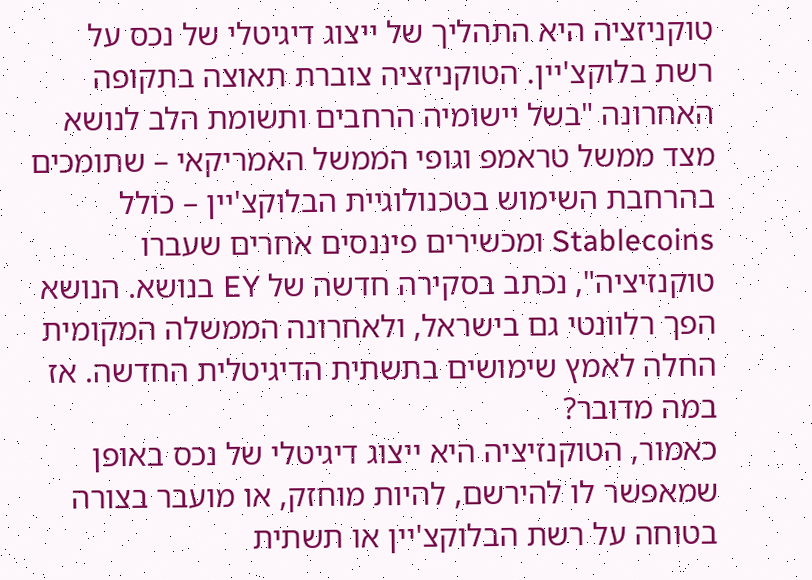טוקניזציה היא התהליך של ייצוג דיגיטלי של נכס על רשת בלוקצ'יין. הטוקניזציה צוברת תאוצה בתקופה האחרונה "בשל יישומיה הרחבים ותשומת הלב לנושא מצד ממשל טראמפ וגופי הממשל האמריקאי – שתומכים בהרחבת השימוש בטכנולוגיית הבלוקצ'יין – כולל Stablecoins ומכשירים פיננסים אחרים שעברו טוקנזיציה", נכתב בסקירה חדשה של EY בנושא. הנושא הפך רלוונטי גם בישראל, ולאחרונה הממשלה המקומית החלה לאמץ שימושים בתשתית הדיגיטלית החדשה. אז במה מדובר?
כאמור, הטוקנזיציה היא ייצוג דיגיטלי של נכס באופן שמאפשר לו להירשם, להיות מוחזק, או מועבר בצורה בטוחה על רשת הבלוקצ'יין או תשתית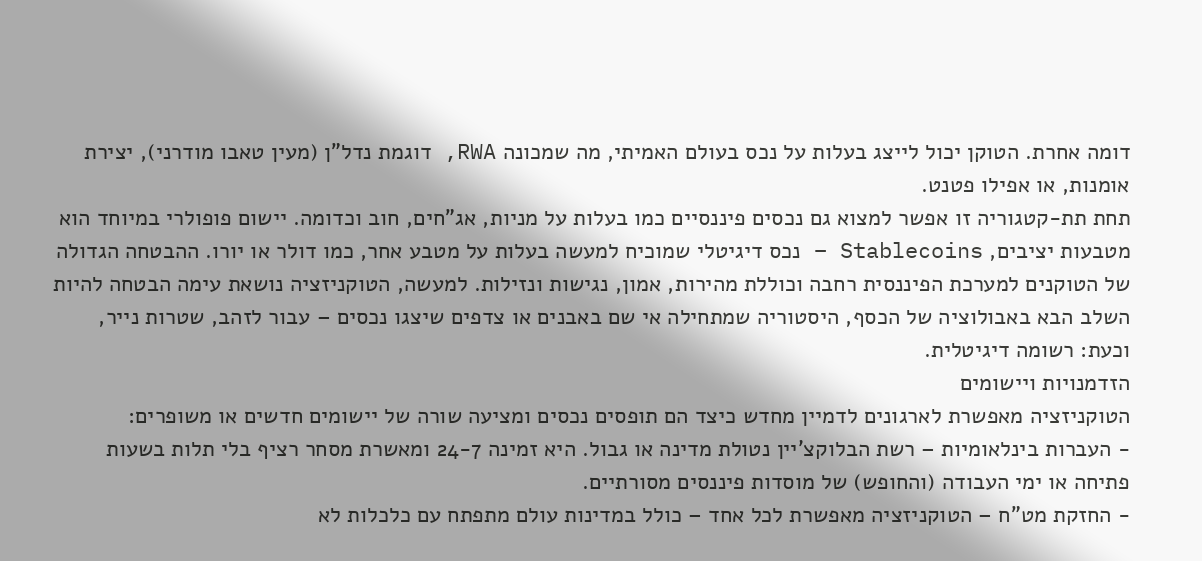דומה אחרת. הטוקן יכול לייצג בעלות על נכס בעולם האמיתי, מה שמכונה RWA, דוגמת נדל"ן (מעין טאבו מודרני), יצירת אומנות, או אפילו פטנט.
תחת תת-קטגוריה זו אפשר למצוא גם נכסים פיננסיים כמו בעלות על מניות, אג"חים, חוב וכדומה. יישום פופולרי במיוחד הוא מטבעות יציבים, Stablecoins – נכס דיגיטלי שמוכיח למעשה בעלות על מטבע אחר, כמו דולר או יורו. ההבטחה הגדולה של הטוקנים למערכת הפיננסית רחבה וכוללת מהירות, אמון, נגישות ונזילות. למעשה, הטוקניזציה נושאת עימה הבטחה להיות השלב הבא באבולוציה של הכסף, היסטוריה שמתחילה אי שם באבנים או צדפים שיצגו נכסים – עבור לזהב, שטרות נייר, וכעת: רשומה דיגיטלית.
הזדמנויות ויישומים
הטוקניזציה מאפשרת לארגונים לדמיין מחדש כיצד הם תופסים נכסים ומציעה שורה של יישומים חדשים או משופרים:
- העברות בינלאומיות – רשת הבלוקצ'יין נטולת מדינה או גבול. היא זמינה 24-7 ומאשרת מסחר רציף בלי תלות בשעות פתיחה או ימי העבודה (והחופש) של מוסדות פיננסים מסורתיים.
- החזקת מט"ח – הטוקניזציה מאפשרת לכל אחד – כולל במדינות עולם מתפתח עם כלכלות לא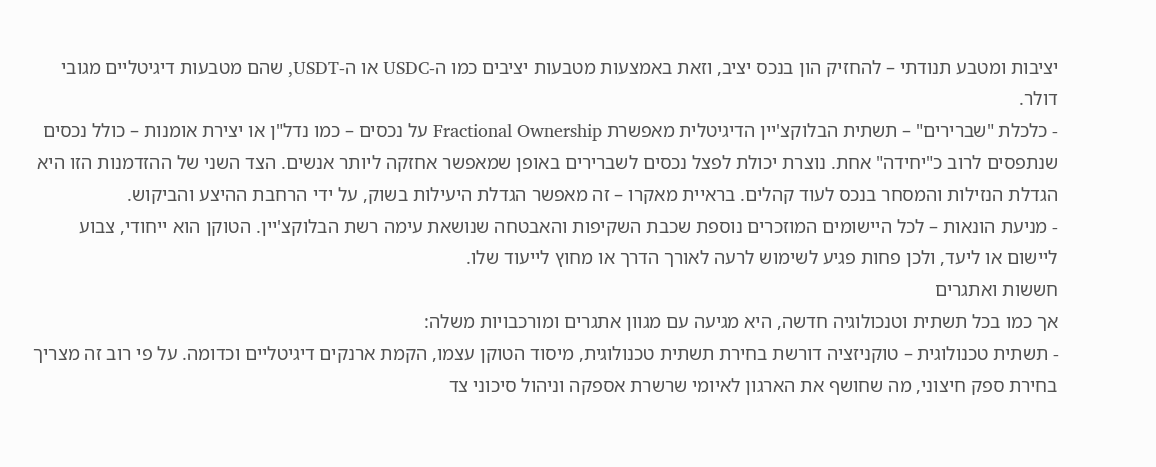יציבות ומטבע תנודתי – להחזיק הון בנכס יציב, וזאת באמצעות מטבעות יציבים כמו ה-USDC או ה-USDT, שהם מטבעות דיגיטליים מגובי דולר.
- כלכלת "שברירים" – תשתית הבלוקצ'יין הדיגיטלית מאפשרת Fractional Ownership על נכסים – כמו נדל"ן או יצירת אומנות – כולל נכסים שנתפסים לרוב כ"יחידה" אחת. נוצרת יכולת לפצל נכסים לשברירים באופן שמאפשר אחזקה ליותר אנשים. הצד השני של ההזדמנות הזו היא הגדלת הנזילות והמסחר בנכס לעוד קהלים. בראיית מאקרו – זה מאפשר הגדלת היעילות בשוק, על ידי הרחבת ההיצע והביקוש.
- מניעת הונאות – לכל היישומים המוזכרים נוספת שכבת השקיפות והאבטחה שנושאת עימה רשת הבלוקצ'יין. הטוקן הוא ייחודי, צבוע ליישום או ליעד, ולכן פחות פגיע לשימוש לרעה לאורך הדרך או מחוץ לייעוד שלו.
חששות ואתגרים
אך כמו בכל תשתית וטנכולוגיה חדשה, היא מגיעה עם מגוון אתגרים ומורכבויות משלה:
- תשתית טכנולוגית – טוקניזציה דורשת בחירת תשתית טכנולוגית, מיסוד הטוקן עצמו, הקמת ארנקים דיגיטליים וכדומה. על פי רוב זה מצריך בחירת ספק חיצוני, מה שחושף את הארגון לאיומי שרשרת אספקה וניהול סיכוני צד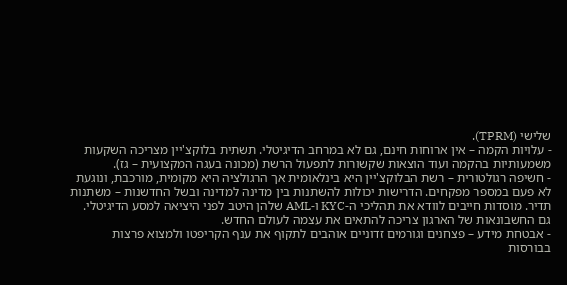שלישי (TPRM).
- עלויות הקמה – אין ארוחות חינם, גם לא במרחב הדיגיטלי. תשתית בלוקצ'יין מצריכה השקעות משמעותיות בהקמה ועוד הוצאות שקשורות לתפעול הרשת (מכונה בעגה המקצועית – גז).
- חשיפה רגולטורית – רשת הבלוקצ'יין היא בינלאומית אך הרגולציה היא מקומית, מורכבת, ונוגעת לא פעם במספר מפקחים. הדרישות יכולות להשתנות בין מדינה למדינה ובשל החדשנות – משתנות תדיר. מוסדות חייבים לוודא את תהליכי ה-KYC ו-AML שלהן היטב לפני היציאה למסע הדיגיטלי. גם החשבונאות של הארגון צריכה להתאים את עצמה לעולם החדש.
- אבטחת מידע – פצחנים וגורמים זדוניים אוהבים לתקוף את ענף הקריפטו ולמצוא פרצות בבורסות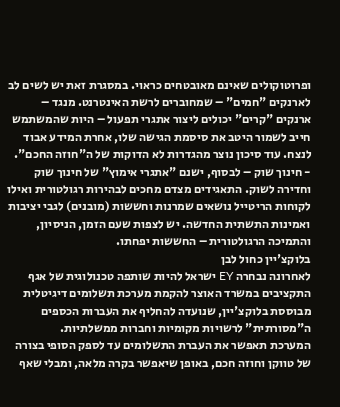ופרוטוקולים שאינם מאובטחים כראוי. במסגרת זאת יש לשים לב לארנקים "חמים" – שמחוברים לרשת האינטרנט. מנגד – ארנקים "קרים" יכולים ליצור אתגרי תפעול – היות שהמשתמש חייב לשמור היטב את סיסמת הגישה שלו, אחרת המידע אבוד לנצח. עוד סיכון נוצר מהגדרות לא הדוקות של ה"חוזה החכם".
- חינוך שוק – לבסוף, ישנם "אתגרי אימוץ" של חינוך שוק וחדירה לשוק. התאגידים מצדם מחכים לבהירות רגולטורית ואילו לקוחות הריטייל נושאים שמרנות וחששות (מובנים) לגבי יציבות ואמינות התשתית החדשה. יש לצפות שעם הזמן, הניסיון, והתמיכה הרגולטורית – החששות יפחתו.
בלוקצ'יין כחול לבן
לאחרונה נבחרה EY ישראל להיות שותפה טכנולוגית של אגף התקציבים במשרד האוצר להקמת מערכת תשלומים דיגיטלית מבוססת בלוקצ'יין, שנועדה להחליף את העברות הכספים ה"מסורתית" לרשויות מקומיות וחברות ממשלתיות.
המערכת תאפשר את העברת התשלומים עד לספק הסופי בצורה של טווקן וחוזה חכם, באופן שיאפשר בקרה מלאה, ומבלי שאף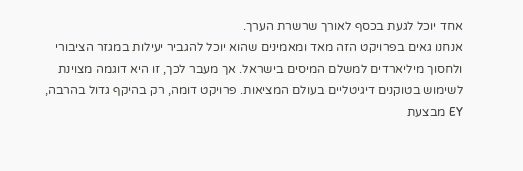אחד יוכל לגעת בכסף לאורך שרשרת הערך.
אנחנו גאים בפרויקט הזה מאד ומאמינים שהוא יוכל להגביר יעילות במגזר הציבורי ולחסוך מיליארדים למשלם המיסים בישראל. אך מעבר לכך, זו היא דוגמה מצוינת לשימוש בטוקנים דיגיטליים בעולם המציאות. פרויקט דומה, רק בהיקף גדול בהרבה, EY מבצעת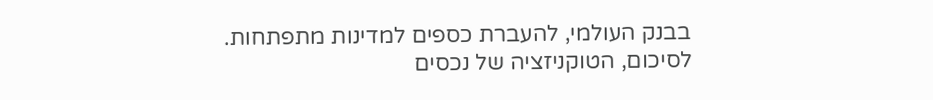בבנק העולמי, להעברת כספים למדינות מתפתחות.
לסיכום, הטוקניזציה של נכסים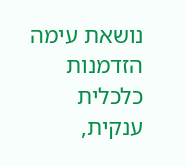נושאת עימה הזדמנות כלכלית ענקית,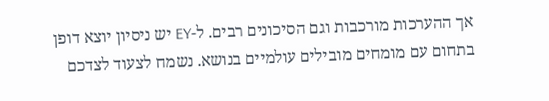אך ההערכות מורכבות וגם הסיכונים רבים. ל-EY יש ניסיון יוצא דופן בתחום עם מומחים מובילים עולמיים בנושא. נשמח לצעוד לצדכם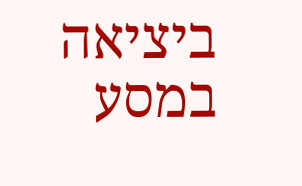ביציאה במסע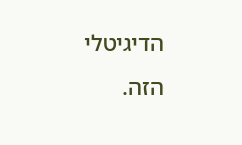הדיגיטלי הזה.